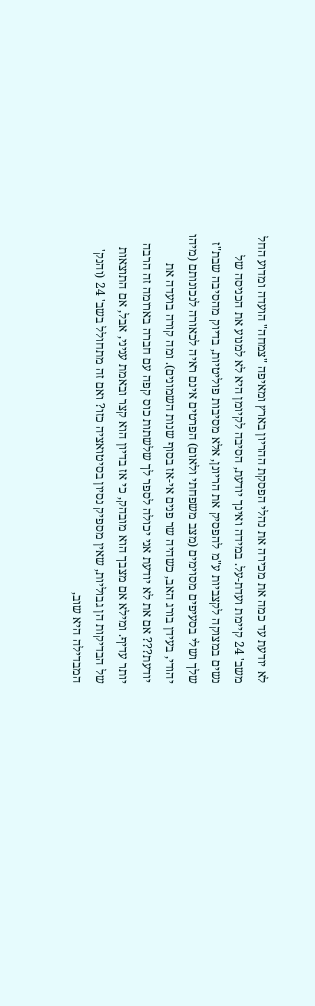לא יודעת עד כמה את מכירה את נהלי הפסקת ההריון בארץ ומאיפה "צמחה" הועדה ומדוע החל משב' 24 קיימת ועדת-על. במידה ואינך יודעת, הסיבה לקיומן היא לא למנוע את הכניסה של נשים במצוקה לקצביות ע"מ להפסיק את הריונן, אלא מסיבות פוליטיות, בדיוק מהסיבה שבת"ז שלך ושלי בסעיפים מסוימים (מצב משפחתי ולאום) הפרטים אינם ראיה לכאורה לנכונותם (מיהו יהודי, בעידן בורג האב, כשהיה שר פנים אי-אז בסוף שנות השמונים). ומה קורה בועדה את יודעת??? אם את לא יודעת אני יכולה לספר לך שלשתות כוס קפה עם חברה בארומה זה הרבה יותר עדיף. ומילא אם מצבך הוא מובהק, כי אז בדיון הוא קצר ובאמת עניני, אבל, אם התוצאות של הבדיקות הן גבוליות, שאין מספיק נסיון בסיטואציה כזו? ואם זה מתחולל בשב' 24 (והנק' המבדילה היא שוב,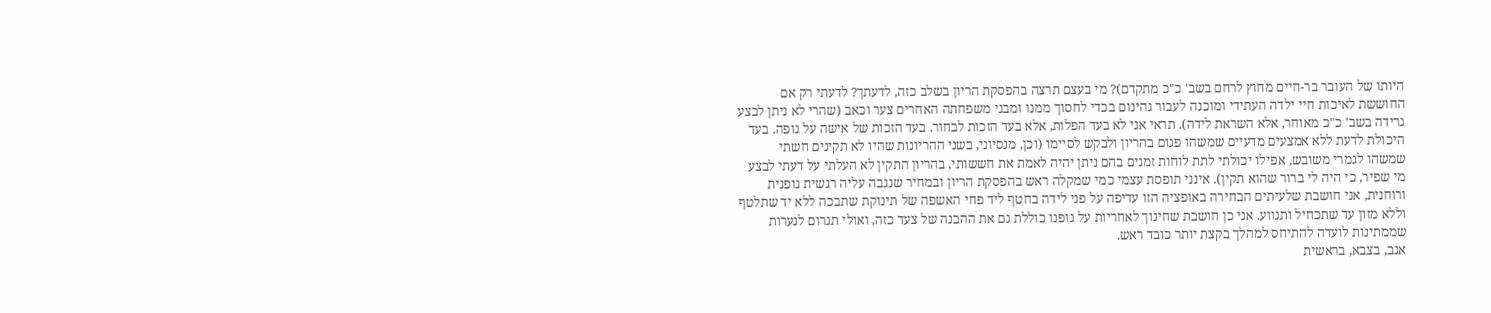היותו של העובר בר-חיים מחוץ לרחם בשב' כ"כ מתקדם)? מי בעצם תרצה בהפסקת הריון בשלב כזה, לדעתך? לדעתי רק אם החוששת לאיכות חיי ילדה העתידי ומוכנה לעבור גהינום בכדי לחסוך ממנו ומבני משפחתה האחרים צער וכאב (שהרי לא ניתן לבצע גרידה בשב' כ"כ מאוחר, אלא השראת לידה). תראי אני לא בעד הפלות, אלא בעד הזכות לבחור. בעד הזכות של אישה על גופה. בעד היכולת לדעת ללא אמצעים מדעיים שמשהו פגום בהריון ולבקש לסיימו (וכן, מנסיוני, בשני ההריונות שהיו לא תקינים חשתי שמשהו לגמרי משובש, אפילו יכולתי לתת לוחות זמנים בהם ניתן יהיה לאמת את חששותי, בהריון התקין לא העלתי על דעתי לבצע מי שפיר, כי היה לי ברור שהוא תקין). אינני תופסת עצמי כמי שמקלה ראש בהפסקת הריון ובמחיר שנגבה עליה רגשית גופנית ורוחנית, אני חושבת שלעיתים הבחירה באופציה הזו עדיפה על פני לידה בחטף ליד פחי האשפה של תינוקת שתבכה ללא יד שתלטף וללא מזון עד שתכחיל ותגווע. אני כן חושבת שחינוך לאחריות על גופנו כוללת גם את ההבנה של צעד כזה, ואולי תגרום לנערות שממתינות לועדה להתיחס למהלך בקצת יותר כובד ראש.
אגב, בצבא, בראשית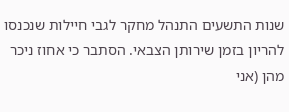שנות התשעים התנהל מחקר לגבי חיילות שנכנסו להריון בזמן שירותן הצבאי. הסתבר כי אחוז ניכר מהן (אני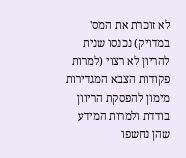לא זוכרת את המס' במדויק) נכנסו שנית להריון לא רצוי (למרות פקודות הצבא המגדירות מימון להפסקת הריוון בודדת ולמרות המידע שהן נחשפו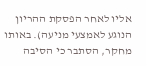אליו לאחר הפסקת ההריון הנוגע לאמצעי מניעה). באותו מחקר, הסתבר כי הסיבה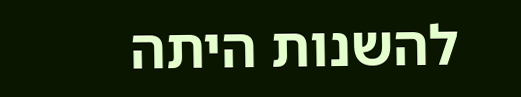להשנות היתה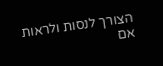הצורך לנסות ולראות אם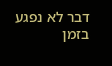דבר לא נפגע בזמן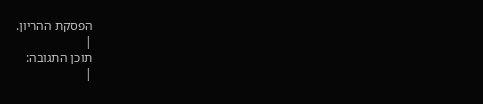הפסקת ההריון.
|
תוכן התגובה:
|